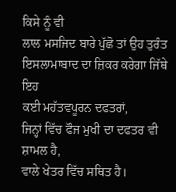ਕਿਸੇ ਨੂੰ ਵੀ
ਲਾਲ ਮਸਜਿਦ ਬਾਰੇ ਪੁੱਛੋ ਤਾਂ ਉਹ ਤੁਰੰਤ ਇਸਲਾਮਾਬਾਦ ਦਾ ਜ਼ਿਕਰ ਕਰੇਗਾ ਜਿੱਥੇ ਇਹ
ਕਈ ਮਹੱਤਵਪੂਰਨ ਦਫਤਰਾਂ,
ਜਿਨ੍ਹਾਂ ਵਿੱਚ ਫੌਜ ਮੁਖੀ ਦਾ ਦਫਤਰ ਵੀ ਸ਼ਾਮਲ ਹੈ,
ਵਾਲੇ ਖੇਤਰ ਵਿੱਚ ਸਥਿਤ ਹੈ।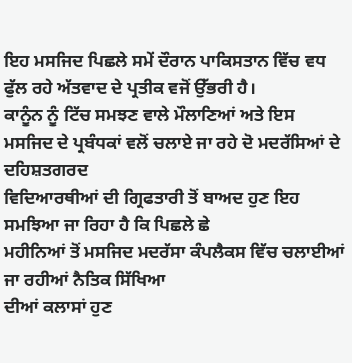ਇਹ ਮਸਜਿਦ ਪਿਛਲੇ ਸਮੇਂ ਦੌਰਾਨ ਪਾਕਿਸਤਾਨ ਵਿੱਚ ਵਧ
ਫੁੱਲ ਰਹੇ ਅੱਤਵਾਦ ਦੇ ਪ੍ਰਤੀਕ ਵਜੋਂ ਉੱਭਰੀ ਹੈ।
ਕਾਨੂੰਨ ਨੂੰ ਟਿੱਚ ਸਮਝਣ ਵਾਲੇ ਮੌਲਾਣਿਆਂ ਅਤੇ ਇਸ
ਮਸਜਿਦ ਦੇ ਪ੍ਰਬੰਧਕਾਂ ਵਲੋਂ ਚਲਾਏ ਜਾ ਰਹੇ ਦੋ ਮਦਰੱਸਿਆਂ ਦੇ ਦਹਿਸ਼ਤਗਰਦ
ਵਿਦਿਆਰਥੀਆਂ ਦੀ ਗ੍ਰਿਫਤਾਰੀ ਤੋਂ ਬਾਅਦ ਹੁਣ ਇਹ ਸਮਝਿਆ ਜਾ ਰਿਹਾ ਹੈ ਕਿ ਪਿਛਲੇ ਛੇ
ਮਹੀਨਿਆਂ ਤੋਂ ਮਸਜਿਦ ਮਦਰੱਸਾ ਕੰਪਲੈਕਸ ਵਿੱਚ ਚਲਾਈਆਂ ਜਾ ਰਹੀਆਂ ਨੈਤਿਕ ਸਿੱਖਿਆ
ਦੀਆਂ ਕਲਾਸਾਂ ਹੁਣ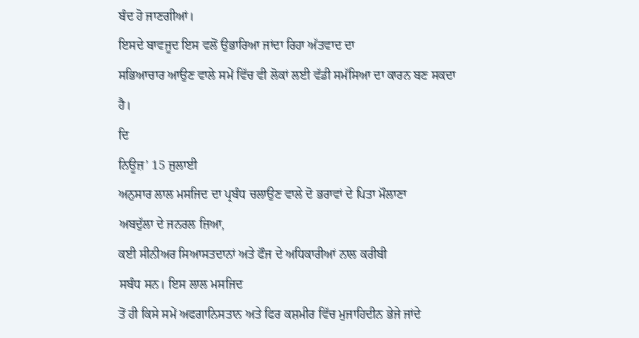ਬੰਦ ਹੋ ਜਾਣਗੀਆਂ।
ਇਸਦੇ ਬਾਵਜੂਦ ਇਸ ਵਲੋਂ ਉਭਾਰਿਆ ਜਾਂਦਾ ਰਿਹਾ ਅੱਤਵਾਦ ਦਾ
ਸਭਿਆਚਾਰ ਆਉਣ ਵਾਲੇ ਸਮੇਂ ਵਿੱਚ ਵੀ ਲੋਕਾਂ ਲਈ ਵੱਡੀ ਸਮੱਸਿਆ ਦਾ ਕਾਰਨ ਬਣ ਸਕਦਾ
ਹੈ।
ਦਿ
ਨਿਊਜ਼’ 15 ਜੁਲਾਈ
ਅਨੁਸਾਰ ਲਾਲ ਮਸਜਿਦ ਦਾ ਪ੍ਰਬੰਧ ਚਲਾਉਣ ਵਾਲੇ ਦੋ ਭਰਾਵਾਂ ਦੇ ਪਿਤਾ ਮੌਲਾਣਾ
ਅਬਦੁੱਲਾ ਦੇ ਜਨਰਲ ਜ਼ਿਆ,
ਕਈ ਸੀਨੀਅਰ ਸਿਆਸਤਦਾਨਾਂ ਅਤੇ ਫੌਜ ਦੇ ਅਧਿਕਾਰੀਆਂ ਨਾਲ ਕਰੀਬੀ
ਸਬੰਧ ਸਨ। ਇਸ ਲਾਲ ਮਸਜਿਦ
ਤੋਂ ਹੀ ਕਿਸੇ ਸਮੇਂ ਅਫਗਾਨਿਸਤਾਨ ਅਤੇ ਫਿਰ ਕਸ਼ਮੀਰ ਵਿੱਚ ਮੁਜਾਹਿਦੀਨ ਭੇਜੇ ਜਾਂਦੇ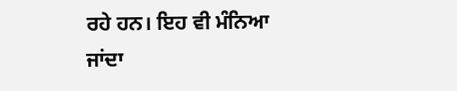ਰਹੇ ਹਨ। ਇਹ ਵੀ ਮੰਨਿਆ
ਜਾਂਦਾ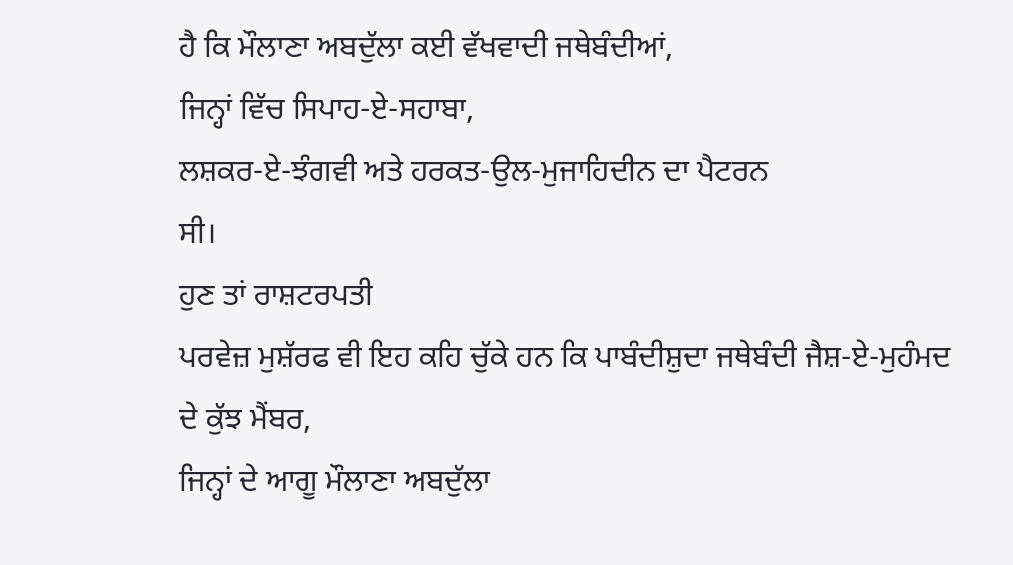ਹੈ ਕਿ ਮੌਲਾਣਾ ਅਬਦੁੱਲਾ ਕਈ ਵੱਖਵਾਦੀ ਜਥੇਬੰਦੀਆਂ,
ਜਿਨ੍ਹਾਂ ਵਿੱਚ ਸਿਪਾਹ-ਏ-ਸਹਾਬਾ,
ਲਸ਼ਕਰ-ਏ-ਝੰਗਵੀ ਅਤੇ ਹਰਕਤ-ਉਲ-ਮੁਜਾਹਿਦੀਨ ਦਾ ਪੈਟਰਨ
ਸੀ।
ਹੁਣ ਤਾਂ ਰਾਸ਼ਟਰਪਤੀ
ਪਰਵੇਜ਼ ਮੁਸ਼ੱਰਫ ਵੀ ਇਹ ਕਹਿ ਚੁੱਕੇ ਹਨ ਕਿ ਪਾਬੰਦੀਸ਼ੁਦਾ ਜਥੇਬੰਦੀ ਜੈਸ਼-ਏ-ਮੁਹੰਮਦ
ਦੇ ਕੁੱਝ ਮੈਂਬਰ,
ਜਿਨ੍ਹਾਂ ਦੇ ਆਗੂ ਮੌਲਾਣਾ ਅਬਦੁੱਲਾ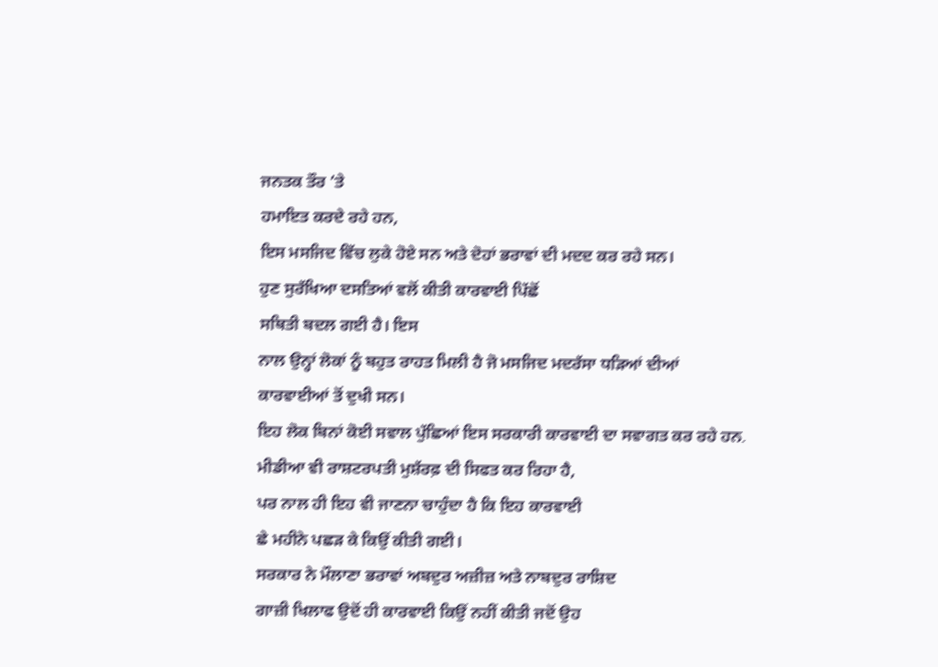ਜਨਤਕ ਤੌਰ ’ਤੇ
ਹਮਾਇਤ ਕਰਦੇ ਰਹੇ ਹਨ,
ਇਸ ਮਸਜਿਦ ਵਿੱਚ ਲੁਕੇ ਹੋਏ ਸਨ ਅਤੇ ਦੋਹਾਂ ਭਰਾਵਾਂ ਦੀ ਮਦਦ ਕਰ ਰਹੇ ਸਨ।
ਹੁਣ ਸੁਰੱਖਿਆ ਦਸਤਿਆਂ ਵਲੋਂ ਕੀਤੀ ਕਾਰਵਾਈ ਪਿੱਛੋਂ
ਸਥਿਤੀ ਬਦਲ ਗਈ ਹੈ। ਇਸ
ਨਾਲ ਉਨ੍ਹਾਂ ਲੋਕਾਂ ਨੂੰ ਬਹੁਤ ਰਾਹਤ ਮਿਲੀ ਹੈ ਜੋ ਮਸਜਿਦ ਮਦਰੱਸਾ ਧੜਿਆਂ ਦੀਆਂ
ਕਾਰਵਾਈਆਂ ਤੋਂ ਦੁਖੀ ਸਨ।
ਇਹ ਲੋਕ ਬਿਨਾਂ ਕੋਈ ਸਵਾਲ ਪੁੱਛਿਆਂ ਇਸ ਸਰਕਾਰੀ ਕਾਰਵਾਈ ਦਾ ਸਵਾਗਤ ਕਰ ਰਹੇ ਹਨ۔
ਮੀਡੀਆ ਵੀ ਰਾਸ਼ਟਰਪਤੀ ਮੁਸ਼ੱਰਫ਼ ਦੀ ਸਿਫਤ ਕਰ ਰਿਹਾ ਹੈ,
ਪਰ ਨਾਲ ਹੀ ਇਹ ਵੀ ਜਾਣਨਾ ਚਾਹੁੰਦਾ ਹੈ ਕਿ ਇਹ ਕਾਰਵਾਈ
ਛੇ ਮਹੀਨੇ ਪਛੜ ਕੇ ਕਿਉਂ ਕੀਤੀ ਗਈ।
ਸਰਕਾਰ ਨੇ ਮੌਲਾਣਾ ਭਰਾਵਾਂ ਅਬਦੁਰ ਅਜ਼ੀਜ਼ ਅਤੇ ਨਾਬਦੁਰ ਰਾਸ਼ਿਦ
ਗਾਜ਼ੀ ਖਿਲਾਫ ਉਦੋਂ ਹੀ ਕਾਰਵਾਈ ਕਿਉਂ ਨਹੀਂ ਕੀਤੀ ਜਦੋਂ ਉਹ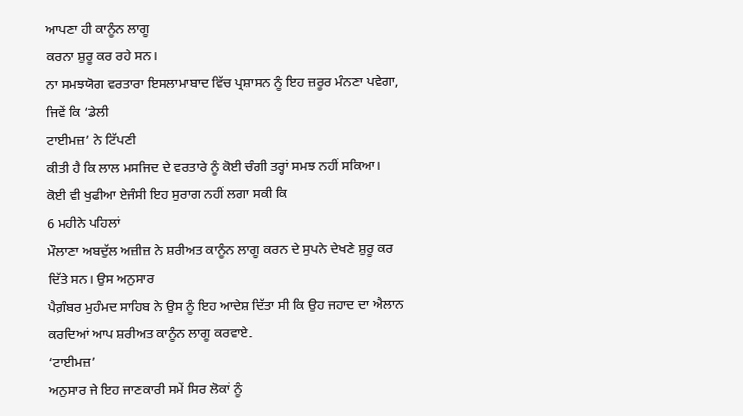ਆਪਣਾ ਹੀ ਕਾਨੂੰਨ ਲਾਗੂ
ਕਰਨਾ ਸ਼ੁਰੂ ਕਰ ਰਹੇ ਸਨ।
ਨਾ ਸਮਝਯੋਗ ਵਰਤਾਰਾ ਇਸਲਾਮਾਬਾਦ ਵਿੱਚ ਪ੍ਰਸ਼ਾਸਨ ਨੂੰ ਇਹ ਜ਼ਰੂਰ ਮੰਨਣਾ ਪਵੇਗਾ,
ਜਿਵੇਂ ਕਿ ‘ਡੇਲੀ
ਟਾਈਮਜ਼’ ਨੇ ਟਿੱਪਣੀ
ਕੀਤੀ ਹੈ ਕਿ ਲਾਲ ਮਸਜਿਦ ਦੇ ਵਰਤਾਰੇ ਨੂੰ ਕੋਈ ਚੰਗੀ ਤਰ੍ਹਾਂ ਸਮਝ ਨਹੀਂ ਸਕਿਆ।
ਕੋਈ ਵੀ ਖੁਫੀਆ ਏਜੰਸੀ ਇਹ ਸੁਰਾਗ ਨਹੀਂ ਲਗਾ ਸਕੀ ਕਿ
6 ਮਹੀਨੇ ਪਹਿਲਾਂ
ਮੌਲਾਣਾ ਅਬਦੁੱਲ ਅਜ਼ੀਜ਼ ਨੇ ਸ਼ਰੀਅਤ ਕਾਨੂੰਨ ਲਾਗੂ ਕਰਨ ਦੇ ਸੁਪਨੇ ਦੇਖਣੇ ਸ਼ੁਰੂ ਕਰ
ਦਿੱਤੇ ਸਨ। ਉਸ ਅਨੁਸਾਰ
ਪੈਗ਼ੰਬਰ ਮੁਹੰਮਦ ਸਾਹਿਬ ਨੇ ਉਸ ਨੂੰ ਇਹ ਆਦੇਸ਼ ਦਿੱਤਾ ਸੀ ਕਿ ਉਹ ਜਹਾਦ ਦਾ ਐਲਾਨ
ਕਰਦਿਆਂ ਆਪ ਸ਼ਰੀਅਤ ਕਾਨੂੰਨ ਲਾਗੂ ਕਰਵਾਏ۔
‘ਟਾਈਮਜ਼’
ਅਨੁਸਾਰ ਜੇ ਇਹ ਜਾਣਕਾਰੀ ਸਮੇਂ ਸਿਰ ਲੋਕਾਂ ਨੂੰ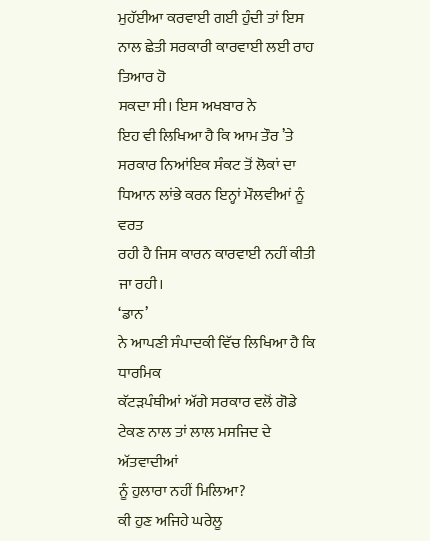ਮੁਹੱਈਆ ਕਰਵਾਈ ਗਈ ਹੁੰਦੀ ਤਾਂ ਇਸ ਨਾਲ ਛੇਤੀ ਸਰਕਾਰੀ ਕਾਰਵਾਈ ਲਈ ਰਾਹ ਤਿਆਰ ਹੋ
ਸਕਦਾ ਸੀ। ਇਸ ਅਖਬਾਰ ਨੇ
ਇਹ ਵੀ ਲਿਖਿਆ ਹੈ ਕਿ ਆਮ ਤੌਰ ’ਤੇ
ਸਰਕਾਰ ਨਿਆਂਇਕ ਸੰਕਟ ਤੋਂ ਲੋਕਾਂ ਦਾ ਧਿਆਨ ਲਾਂਭੇ ਕਰਨ ਇਨ੍ਹਾਂ ਮੌਲਵੀਆਂ ਨੂੰ ਵਰਤ
ਰਹੀ ਹੈ ਜਿਸ ਕਾਰਨ ਕਾਰਵਾਈ ਨਹੀਂ ਕੀਤੀ ਜਾ ਰਹੀ।
‘ਡਾਨ’
ਨੇ ਆਪਣੀ ਸੰਪਾਦਕੀ ਵਿੱਚ ਲਿਖਿਆ ਹੈ ਕਿ ਧਾਰਮਿਕ
ਕੱਟੜਪੰਥੀਆਂ ਅੱਗੇ ਸਰਕਾਰ ਵਲੋਂ ਗੋਡੇ ਟੇਕਣ ਨਾਲ ਤਾਂ ਲਾਲ ਮਸਜਿਦ ਦੇ ਅੱਤਵਾਦੀਆਂ
ਨੂੰ ਹੁਲਾਰਾ ਨਹੀਂ ਮਿਲਿਆ?
ਕੀ ਹੁਣ ਅਜਿਹੇ ਘਰੇਲੂ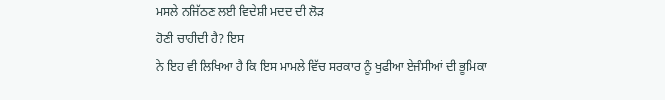ਮਸਲੇ ਨਜਿੱਠਣ ਲਈ ਵਿਦੇਸ਼ੀ ਮਦਦ ਦੀ ਲੋੜ
ਹੋਣੀ ਚਾਹੀਦੀ ਹੈ? ਇਸ
ਨੇ ਇਹ ਵੀ ਲਿਖਿਆ ਹੈ ਕਿ ਇਸ ਮਾਮਲੇ ਵਿੱਚ ਸਰਕਾਰ ਨੂੰ ਖੁਫੀਆ ਏਜੰਸੀਆਂ ਦੀ ਭੂਮਿਕਾ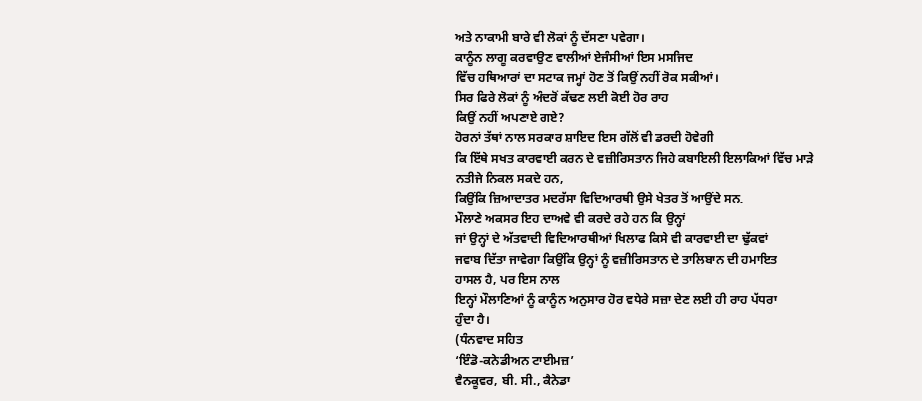ਅਤੇ ਨਾਕਾਮੀ ਬਾਰੇ ਵੀ ਲੋਕਾਂ ਨੂੰ ਦੱਸਣਾ ਪਵੇਗਾ।
ਕਾਨੂੰਨ ਲਾਗੂ ਕਰਵਾਉਣ ਵਾਲੀਆਂ ਏਜੰਸੀਆਂ ਇਸ ਮਸਜਿਦ
ਵਿੱਚ ਹਥਿਆਰਾਂ ਦਾ ਸਟਾਕ ਜਮ੍ਹਾਂ ਹੋਣ ਤੋਂ ਕਿਉਂ ਨਹੀਂ ਰੋਕ ਸਕੀਆਂ।
ਸਿਰ ਫਿਰੇ ਲੋਕਾਂ ਨੂੰ ਅੰਦਰੋਂ ਕੱਢਣ ਲਈ ਕੋਈ ਹੋਰ ਰਾਹ
ਕਿਉਂ ਨਹੀਂ ਅਪਣਾਏ ਗਏ?
ਹੋਰਨਾਂ ਤੱਥਾਂ ਨਾਲ ਸਰਕਾਰ ਸ਼ਾਇਦ ਇਸ ਗੱਲੋਂ ਵੀ ਡਰਦੀ ਹੋਵੇਗੀ
ਕਿ ਇੱਥੇ ਸਖਤ ਕਾਰਵਾਈ ਕਰਨ ਦੇ ਵਜ਼ੀਰਿਸਤਾਨ ਜਿਹੇ ਕਬਾਇਲੀ ਇਲਾਕਿਆਂ ਵਿੱਚ ਮਾੜੇ
ਨਤੀਜੇ ਨਿਕਲ ਸਕਦੇ ਹਨ,
ਕਿਉਂਕਿ ਜ਼ਿਆਦਾਤਰ ਮਦਰੱਸਾ ਵਿਦਿਆਰਥੀ ਉਸੇ ਖੇਤਰ ਤੋਂ ਆਉਂਦੇ ਸਨ۔
ਮੌਲਾਣੇ ਅਕਸਰ ਇਹ ਦਾਅਵੇ ਵੀ ਕਰਦੇ ਰਹੇ ਹਨ ਕਿ ਉਨ੍ਹਾਂ
ਜਾਂ ਉਨ੍ਹਾਂ ਦੇ ਅੱਤਵਾਦੀ ਵਿਦਿਆਰਥੀਆਂ ਖਿਲਾਫ ਕਿਸੇ ਵੀ ਕਾਰਵਾਈ ਦਾ ਢੁੱਕਵਾਂ
ਜਵਾਬ ਦਿੱਤਾ ਜਾਵੇਗਾ ਕਿਉਂਕਿ ਉਨ੍ਹਾਂ ਨੂੰ ਵਜ਼ੀਰਿਸਤਾਨ ਦੇ ਤਾਲਿਬਾਨ ਦੀ ਹਮਾਇਤ
ਹਾਸਲ ਹੈ, ਪਰ ਇਸ ਨਾਲ
ਇਨ੍ਹਾਂ ਮੌਲਾਣਿਆਂ ਨੂੰ ਕਾਨੂੰਨ ਅਨੁਸਾਰ ਹੋਰ ਵਧੇਰੇ ਸਜ਼ਾ ਦੇਣ ਲਈ ਹੀ ਰਾਹ ਪੱਧਰਾ
ਹੁੰਦਾ ਹੈ।
(ਧੰਨਵਾਦ ਸਹਿਤ
‘ਇੰਡੋ-ਕਨੇਡੀਅਨ ਟਾਈਮਜ਼’
ਵੈਨਕੂਵਰ, ਬੀ. ਸੀ., ਕੈਨੇਡਾ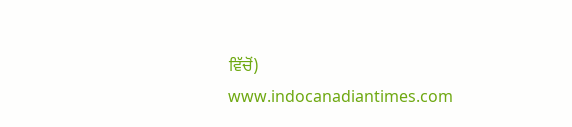ਵਿੱਚੋਂ)
www.indocanadiantimes.com